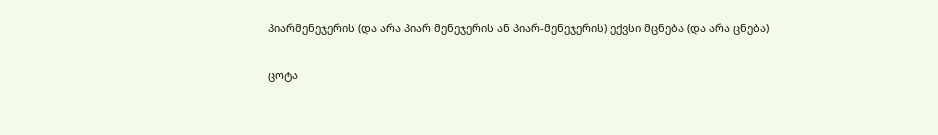პიარმენეჯერის (და არა პიარ მენეჯერის ან პიარ-მენეჯერის) ექვსი მცნება (და არა ცნება)

ცოტა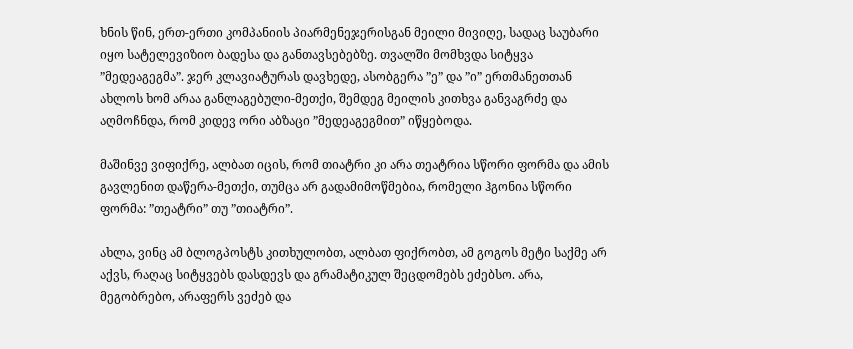ხნის წინ, ერთ-ერთი კომპანიის პიარმენეჯერისგან მეილი მივიღე, სადაც საუბარი იყო სატელევიზიო ბადესა და განთავსებებზე. თვალში მომხვდა სიტყვა ”მედეაგეგმა”. ჯერ კლავიატურას დავხედე, ასობგერა ”ე” და ”ი” ერთმანეთთან ახლოს ხომ არაა განლაგებული-მეთქი, შემდეგ მეილის კითხვა განვაგრძე და აღმოჩნდა, რომ კიდევ ორი აბზაცი ”მედეაგეგმით” იწყებოდა.

მაშინვე ვიფიქრე, ალბათ იცის, რომ თიატრი კი არა თეატრია სწორი ფორმა და ამის გავლენით დაწერა-მეთქი, თუმცა არ გადამიმოწმებია, რომელი ჰგონია სწორი ფორმა: ”თეატრი” თუ ”თიატრი”.

ახლა, ვინც ამ ბლოგპოსტს კითხულობთ, ალბათ ფიქრობთ, ამ გოგოს მეტი საქმე არ აქვს, რაღაც სიტყვებს დასდევს და გრამატიკულ შეცდომებს ეძებსო. არა, მეგობრებო, არაფერს ვეძებ და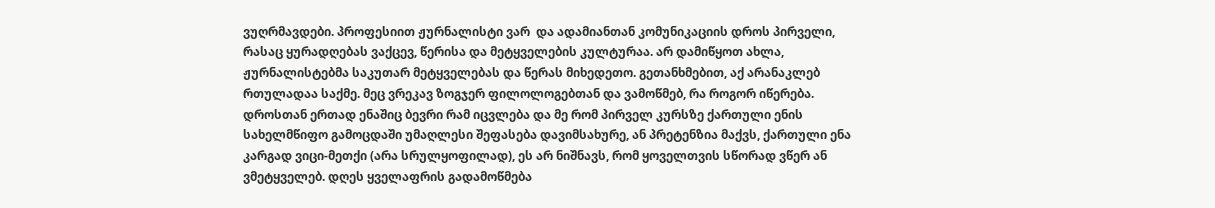ვუღრმავდები. პროფესიით ჟურნალისტი ვარ  და ადამიანთან კომუნიკაციის დროს პირველი, რასაც ყურადღებას ვაქცევ, წერისა და მეტყველების კულტურაა. არ დამიწყოთ ახლა, ჟურნალისტებმა საკუთარ მეტყველებას და წერას მიხედეთო. გეთანხმებით, აქ არანაკლებ რთულადაა საქმე. მეც ვრეკავ ზოგჯერ ფილოლოგებთან და ვამოწმებ, რა როგორ იწერება. დროსთან ერთად ენაშიც ბევრი რამ იცვლება და მე რომ პირველ კურსზე ქართული ენის სახელმწიფო გამოცდაში უმაღლესი შეფასება დავიმსახურე, ან პრეტენზია მაქვს, ქართული ენა კარგად ვიცი-მეთქი (არა სრულყოფილად), ეს არ ნიშნავს, რომ ყოველთვის სწორად ვწერ ან ვმეტყველებ. დღეს ყველაფრის გადამოწმება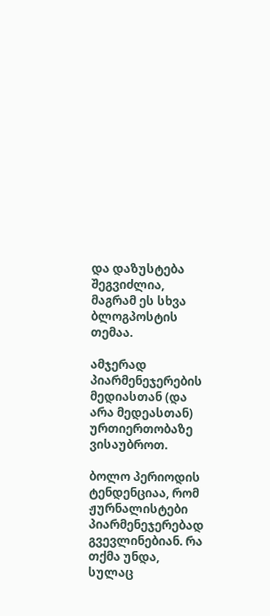და დაზუსტება შეგვიძლია, მაგრამ ეს სხვა ბლოგპოსტის თემაა.

ამჯერად პიარმენეჯერების მედიასთან (და არა მედეასთან) ურთიერთობაზე ვისაუბროთ.

ბოლო პერიოდის ტენდენციაა, რომ ჟურნალისტები პიარმენეჯერებად გვევლინებიან. რა თქმა უნდა, სულაც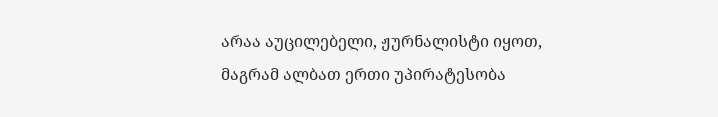არაა აუცილებელი, ჟურნალისტი იყოთ, მაგრამ ალბათ ერთი უპირატესობა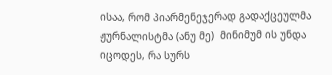ისაა, რომ პიარმენეჯერად გადაქცეულმა ჟურნალისტმა (ანუ მე)  მინიმუმ ის უნდა იცოდეს, რა სურს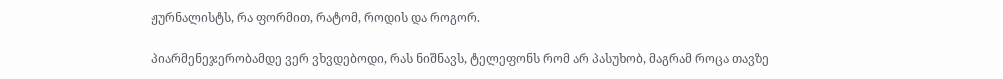ჟურნალისტს, რა ფორმით, რატომ, როდის და როგორ.

პიარმენეჯერობამდე ვერ ვხვდებოდი, რას ნიშნავს, ტელეფონს რომ არ პასუხობ, მაგრამ როცა თავზე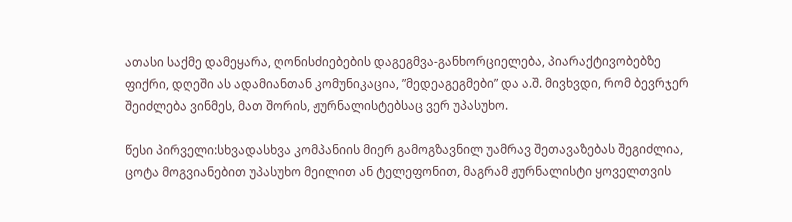ათასი საქმე დამეყარა, ღონისძიებების დაგეგმვა-განხორციელება, პიარაქტივობებზე ფიქრი, დღეში ას ადამიანთან კომუნიკაცია, ”მედეაგეგმები” და ა.შ. მივხვდი, რომ ბევრჯერ შეიძლება ვინმეს, მათ შორის, ჟურნალისტებსაც ვერ უპასუხო.

წესი პირველი:სხვადასხვა კომპანიის მიერ გამოგზავნილ უამრავ შეთავაზებას შეგიძლია, ცოტა მოგვიანებით უპასუხო მეილით ან ტელეფონით, მაგრამ ჟურნალისტი ყოველთვის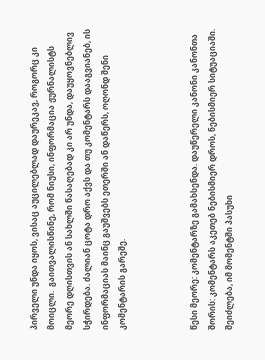პირველი უნდა იყოს, ვისაც აუცილებლად დაურეკავ, როგორც კი მოიცლი.  გაითვალისწინე, რომ ნიუსი, ინფორმაცია ჟურნალისტს მეორე დღისთვის ან სახლში წასაღებად კი არ უნდა, დაუყოვნებლივ სჭირდება. ძალიან ცოტა დრო აქვს და თუ კომენტარს დააგვიანებ, ის ინფორმაციას მაინც გაუშვებს ეთერში ან დაწერს, ოღონდ შენი კომენტარის გარეშე.



წესი მეორე: კომენტარზე გამახსენდა. დაუწერელი კანონი კანონთა შორის: კომენტარს აკეთებ ნებისმიერ დროს, ნებისმიერ სიტუაციაში. შეიძლება, იმ მომენტში პასუხი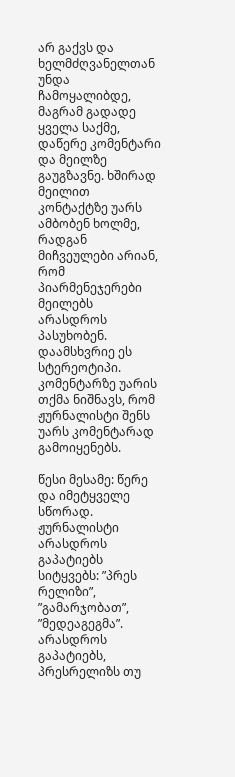არ გაქვს და ხელმძღვანელთან უნდა ჩამოყალიბდე, მაგრამ გადადე ყველა საქმე, დაწერე კომენტარი და მეილზე გაუგზავნე. ხშირად მეილით კონტაქტზე უარს ამბობენ ხოლმე, რადგან მიჩვეულები არიან, რომ პიარმენეჯერები მეილებს არასდროს პასუხობენ. დაამსხვრიე ეს სტერეოტიპი. კომენტარზე უარის თქმა ნიშნავს, რომ ჟურნალისტი შენს უარს კომენტარად გამოიყენებს.

წესი მესამე: წერე და იმეტყველე სწორად. ჟურნალისტი არასდროს გაპატიებს სიტყვებს: ”პრეს რელიზი”, ”გამარჯობათ”, ”მედეაგეგმა”. არასდროს გაპატიებს, პრესრელიზს თუ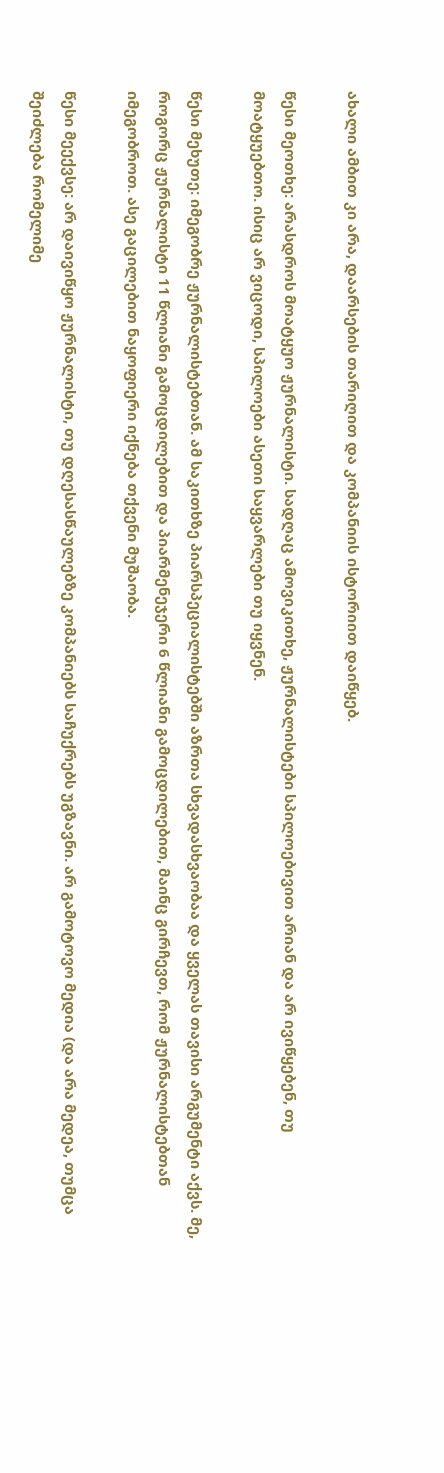ახალი ამბით კი არა, დაარსების თარიღით და კომპანიის ისტორიით დაიწყებ.

წესი მეოთხე: არასდროს მოატყუო ჟურნალისტი. სადღაც ამოვიკითხე, ჟურნალისტები სპილოებივით არიან და არ ივიწყებენ, თუ მოატყუებთო. ისიც არ ვიცოდი, სპილოები ასეთი საყვარლები თუ იყვნენ.

წესი მეხუთე: იმეგობრე ჟურნალისტებთან. ამ საკითხზე პიარსპეციალისტებში აზრთა სხვადასხვაობაა და ყველას თავისი არგუმენტი აქვს. მე, როგორც ჟურნალისტი 11 წლიანი გამოცდილებით და პიარმენეჯერი 6 წლიანი გამოცდილებით, მაინც გირჩევთ, რომ ჟურნალისტებთან იმეგობროთ. ასე გაცილებით ნაყოფიერი იქნება თქვენი მუშაობა.

წესი მეექვსე: არ დაივიწყო ჟურნალისტი, თუ დღესასწაულებზე კომპანიებს საჩუქრებს უგზავნი. არ გამოტოვო მედია (და არა მედეა, თუმცა შეიძლება რომელიმე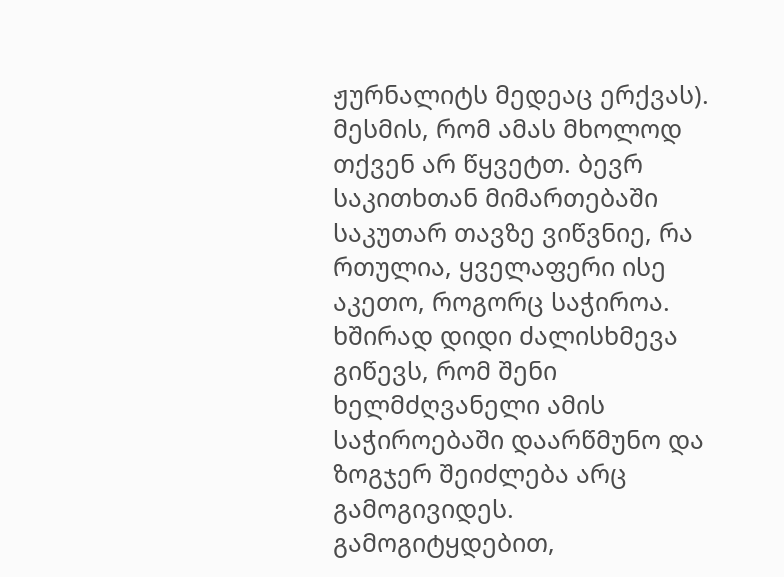ჟურნალიტს მედეაც ერქვას). მესმის, რომ ამას მხოლოდ თქვენ არ წყვეტთ. ბევრ საკითხთან მიმართებაში საკუთარ თავზე ვიწვნიე, რა რთულია, ყველაფერი ისე აკეთო, როგორც საჭიროა. ხშირად დიდი ძალისხმევა გიწევს, რომ შენი ხელმძღვანელი ამის საჭიროებაში დაარწმუნო და ზოგჯერ შეიძლება არც გამოგივიდეს. გამოგიტყდებით,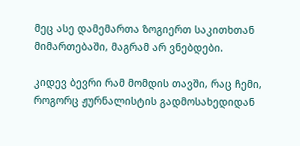მეც ასე დამემართა ზოგიერთ საკითხთან მიმართებაში, მაგრამ არ ვნებდები.

კიდევ ბევრი რამ მომდის თავში, რაც ჩემი, როგორც ჟურნალისტის გადმოსახედიდან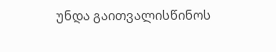უნდა გაითვალისწინოს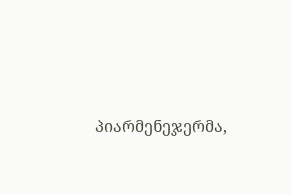პიარმენეჯერმა,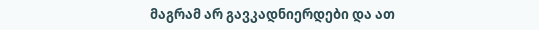მაგრამ არ გავკადნიერდები და ათ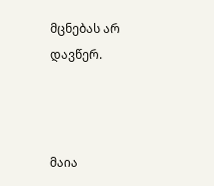მცნებას არ დავწერ.



მაია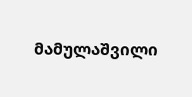მამულაშვილი